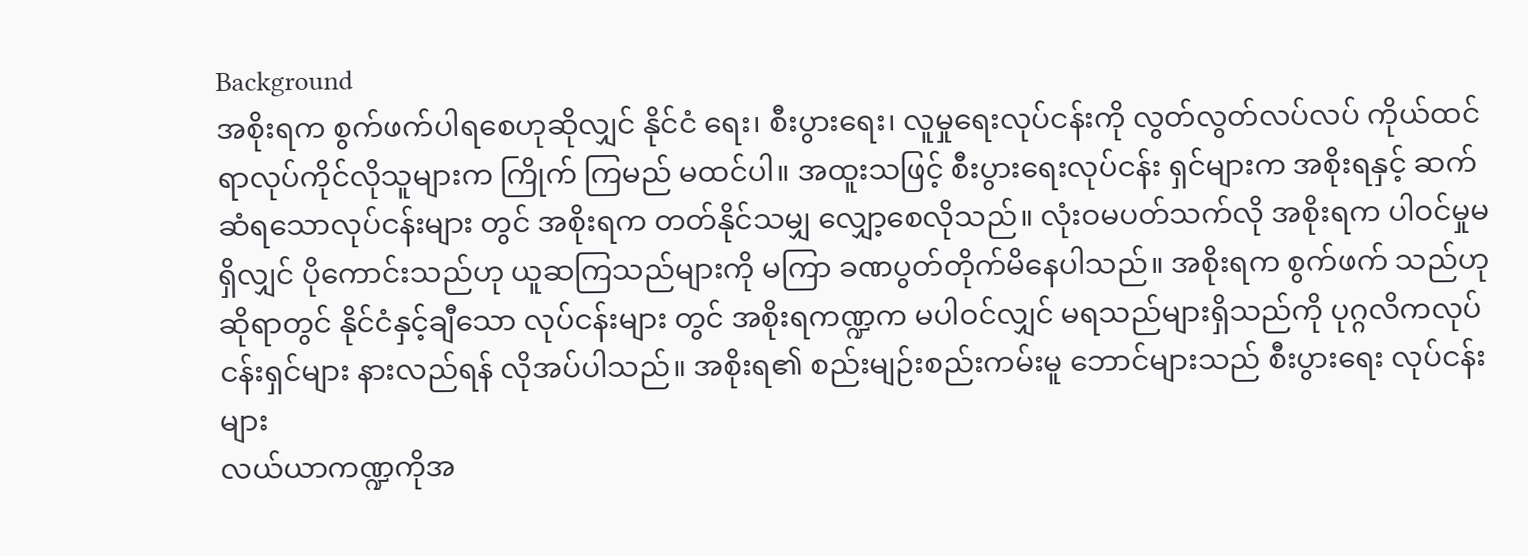Background
အစိုးရက စွက်ဖက်ပါရစေဟုဆိုလျှင် နိုင်ငံ ရေး၊ စီးပွားရေး၊ လူမှုရေးလုပ်ငန်းကို လွတ်လွတ်လပ်လပ် ကိုယ်ထင်ရာလုပ်ကိုင်လိုသူများက ကြိုက် ကြမည် မထင်ပါ။ အထူးသဖြင့် စီးပွားရေးလုပ်ငန်း ရှင်များက အစိုးရနှင့် ဆက်ဆံရသောလုပ်ငန်းများ တွင် အစိုးရက တတ်နိုင်သမျှ လျှော့စေလိုသည်။ လုံးဝမပတ်သက်လို အစိုးရက ပါဝင်မှုမရှိလျှင် ပိုကောင်းသည်ဟု ယူဆကြသည်များကို မကြာ ခဏပွတ်တိုက်မိနေပါသည်။ အစိုးရက စွက်ဖက် သည်ဟုဆိုရာတွင် နိုင်ငံနှင့်ချီသော လုပ်ငန်းများ တွင် အစိုးရကဏ္ဍက မပါဝင်လျှင် မရသည်များရှိသည်ကို ပုဂ္ဂလိကလုပ်ငန်းရှင်များ နားလည်ရန် လိုအပ်ပါသည်။ အစိုးရ၏ စည်းမျဉ်းစည်းကမ်းမူ ဘောင်များသည် စီးပွားရေး လုပ်ငန်းများ
လယ်ယာကဏ္ဍကိုအ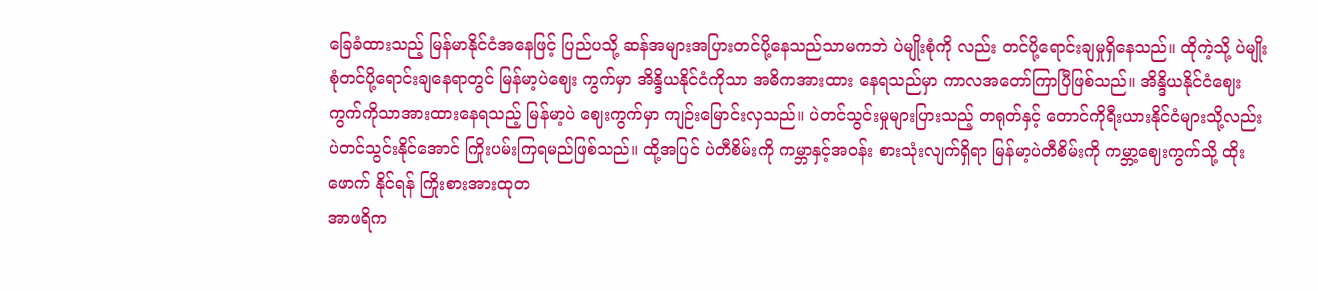ခြေခံထားသည့် မြန်မာနိုင်ငံအနေဖြင့် ပြည်ပသို့ ဆန်အများအပြားတင်ပို့နေသည်သာမကဘဲ ပဲမျိုးစုံကို လည်း တင်ပို့ရောင်းချမှုရှိနေသည်။ ထိုကဲ့သို့ ပဲမျိုးစုံတင်ပို့ရောင်းချနေရာတွင် မြန်မာ့ပဲဈေး ကွက်မှာ အိန္ဒိယနိုင်ငံကိုသာ အဓိကအားထား နေရသည်မှာ ကာလအတော်ကြာပြီဖြစ်သည်။ အိန္ဒိယနိုင်ငံဈေးကွက်ကိုသာအားထားနေရသည့် မြန်မာ့ပဲ ဈေးကွက်မှာ ကျဉ်းမြောင်းလှသည်။ ပဲတင်သွင်းမှုများပြားသည့် တရုတ်နှင့် တောင်ကိုရီးယားနိုင်ငံများသို့လည်း ပဲတင်သွင်းနိုင်အောင် ကြိုးပမ်းကြရမည်ဖြစ်သည်။ ထို့အပြင် ပဲတီစိမ်းကို ကမ္ဘာနှင့်အဝန်း စားသုံးလျက်ရှိရာ မြန်မာ့ပဲတီစိမ်းကို ကမ္ဘာ့ဈေးကွက်သို့ ထိုးဖောက် နိုင်ရန် ကြိုးစားအားထုတ
အာဖရိက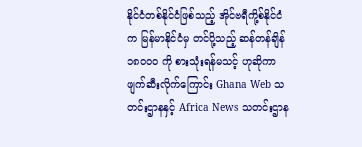နိုင်ငံတစ်နိုင်ငံဖြစ်သည့် အိုင်ဗရီကို့စ်နိုင်ငံက မြန်မာနိုင်ငံမှ တင်ပို့သည့် ဆန်တန်ချိန် ၁၈၀၀၀ ကို စားသုံးရန်မသင့် ဟုဆိုကာ ဖျက်ဆီးလိုက်ကြောင်း Ghana Web သတင်းဌာနနှင့် Africa News သတင်းဌာန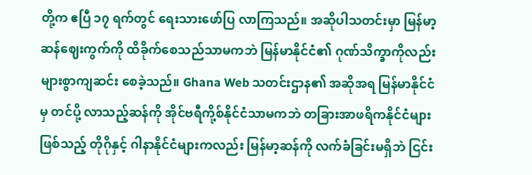တို့က ဧပြီ ၁၇ ရက်တွင် ရေးသားဖော်ပြ လာကြသည်။ အဆိုပါသတင်းမှာ မြန်မာ့ဆန်ဈေးကွက်ကို ထိခိုက်စေသည်သာမကဘဲ မြန်မာနိုင်ငံ၏ ဂုဏ်သိက္ခာကိုလည်း များစွာကျဆင်း စေခဲ့သည်။ Ghana Web သတင်းဌာန၏ အဆိုအရ မြန်မာနိုင်ငံမှ တင်ပို့ လာသည့်ဆန်ကို အိုင်ဗရီကို့စ်နိုင်ငံသာမကဘဲ တခြားအာဖရိကနိုင်ငံများဖြစ်သည့် တိုဂိုနှင့် ဂါနာနိုင်ငံများကလည်း မြန်မာ့ဆန်ကို လက်ခံခြင်းမရှိဘဲ ငြင်း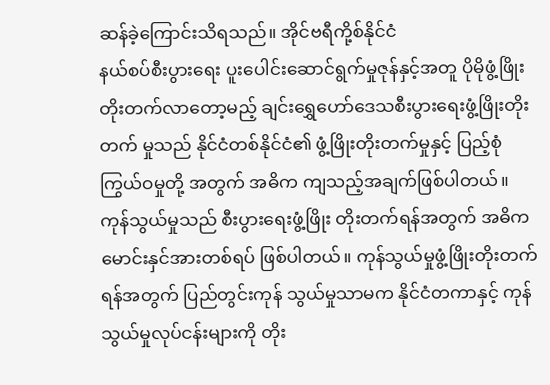ဆန်ခဲ့ကြောင်းသိရသည်။ အိုင်ဗရီကို့စ်နိုင်ငံ
နယ်စပ်စီးပွားရေး ပူးပေါင်းဆောင်ရွက်မှုဇုန်နှင့်အတူ ပိုမိုဖွံ့ဖြိုး တိုးတက်လာတော့မည့် ချင်းရွှေဟော်ဒေသစီးပွားရေးဖွံ့ဖြိုးတိုးတက် မှုသည် နိုင်ငံတစ်နိုင်ငံ၏ ဖွံ့ဖြိုးတိုးတက်မှုနှင့် ပြည့်စုံကြွယ်ဝမှုတို့ အတွက် အဓိက ကျသည့်အချက်ဖြစ်ပါတယ်။ ကုန်သွယ်မှုသည် စီးပွားရေးဖွံ့ဖြိုး တိုးတက်ရန်အတွက် အဓိကမောင်းနှင်အားတစ်ရပ် ဖြစ်ပါတယ်။ ကုန်သွယ်မှုဖွံ့ဖြိုးတိုးတက်ရန်အတွက် ပြည်တွင်းကုန် သွယ်မှုသာမက နိုင်ငံတကာနှင့် ကုန်သွယ်မှုလုပ်ငန်းများကို တိုး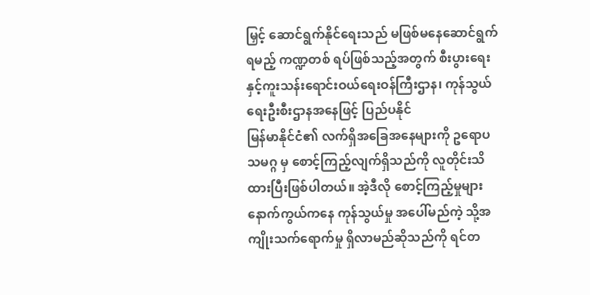မြှင့် ဆောင်ရွက်နိုင်ရေးသည် မဖြစ်မနေဆောင်ရွက်ရမည့် ကဏ္ဍတစ် ရပ်ဖြစ်သည့်အတွက် စီးပွားရေးနှင့်ကူးသန်းရောင်းဝယ်ရေးဝန်ကြီးဌာန၊ ကုန်သွယ်ရေးဦးစီးဌာနအနေဖြင့် ပြည်ပနိုင်
မြန်မာနိုင်ငံ၏ လက်ရှိအခြေအနေများကို ဥရောပသမဂ္ဂ မှ စောင့်ကြည့်လျက်ရှိသည်ကို လူတိုင်းသိထားပြီးဖြစ်ပါတယ်။ အဲ့ဒီလို စောင့်ကြည့်မှုများနောက်ကွယ်ကနေ ကုန်သွယ်မှု အပေါ်မည်ကဲ့ သို့အကျိုးသက်ရောက်မှု ရှိလာမည်ဆိုသည်ကို ရင်တ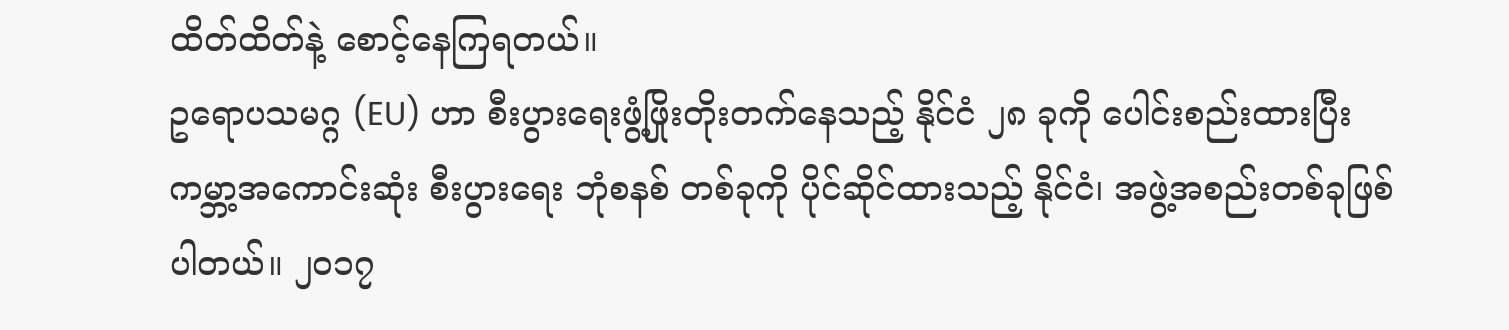ထိတ်ထိတ်နဲ့ စောင့်နေကြရတယ်။
ဥရောပသမဂ္ဂ (EU) ဟာ စီးပွားရေးဖွံ့ဖြိုးတိုးတက်နေသည့် နိုင်ငံ ၂၈ ခုကို ပေါင်းစည်းထားပြီး ကမ္ဘာ့အကောင်းဆုံး စီးပွားရေး ဘုံစနစ် တစ်ခုကို ပိုင်ဆိုင်ထားသည့် နိုင်ငံ၊ အဖွဲ့အစည်းတစ်ခုဖြစ်ပါတယ်။ ၂၀၁၇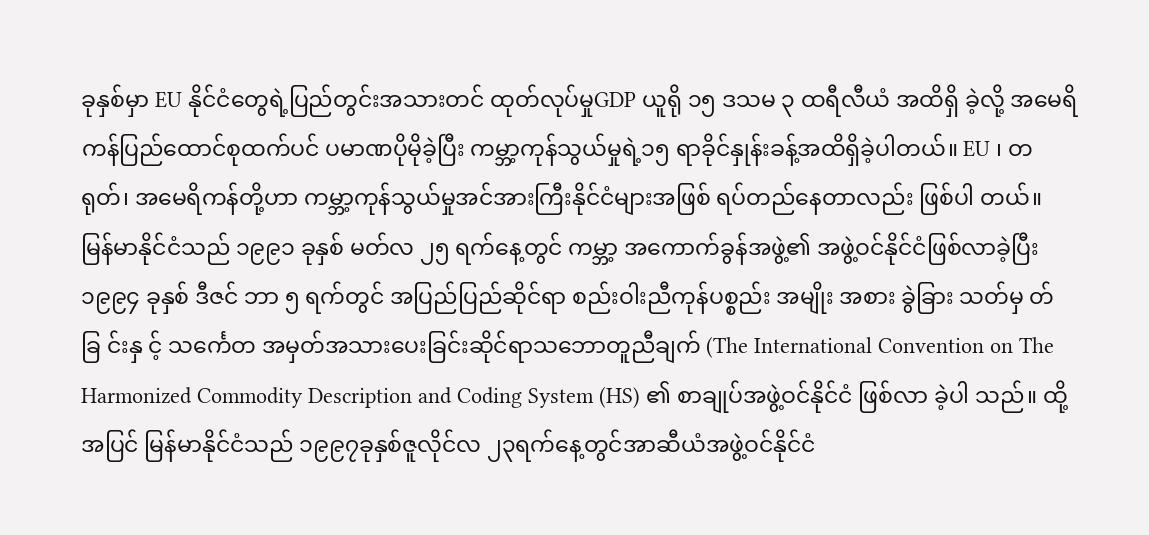ခုနှစ်မှာ EU နိုင်ငံတွေရဲ့ပြည်တွင်းအသားတင် ထုတ်လုပ်မှုGDP ယူရို ၁၅ ဒသမ ၃ ထရီလီယံ အထိရှိ ခဲ့လို့ အမေရိကန်ပြည်ထောင်စုထက်ပင် ပမာဏပိုမိုခဲ့ပြီး ကမ္ဘာ့ကုန်သွယ်မှုရဲ့၁၅ ရာခိုင်နှုန်းခန့်အထိရှိခဲ့ပါတယ်။ EU ၊ တရုတ်၊ အမေရိကန်တို့ဟာ ကမ္ဘာ့ကုန်သွယ်မှုအင်အားကြီးနိုင်ငံများအဖြစ် ရပ်တည်နေတာလည်း ဖြစ်ပါ တယ်။
မြန်မာနိုင်ငံသည် ၁၉၉၁ ခုနှစ် မတ်လ ၂၅ ရက်နေ့တွင် ကမ္ဘာ့ အကောက်ခွန်အဖွဲ့၏ အဖွဲ့ဝင်နိုင်ငံဖြစ်လာခဲ့ပြီး ၁၉၉၄ ခုနှစ် ဒီဇင် ဘာ ၅ ရက်တွင် အပြည်ပြည်ဆိုင်ရာ စည်းဝါးညီကုန်ပစ္စည်း အမျိုး အစား ခွဲခြား သတ်မှ တ်ခြ င်းနှ င့် သင်္ကေတ အမှတ်အသားပေးခြင်းဆိုင်ရာသဘောတူညီချက် (The International Convention on The Harmonized Commodity Description and Coding System (HS) ၏ စာချုပ်အဖွဲ့ဝင်နိုင်ငံ ဖြစ်လာ ခဲ့ပါ သည်။ ထို့အပြင် မြန်မာနိုင်ငံသည် ၁၉၉၇ခုနှစ်ဇူလိုင်လ ၂၃ရက်နေ့တွင်အာဆီယံအဖွဲ့ဝင်နိုင်ငံ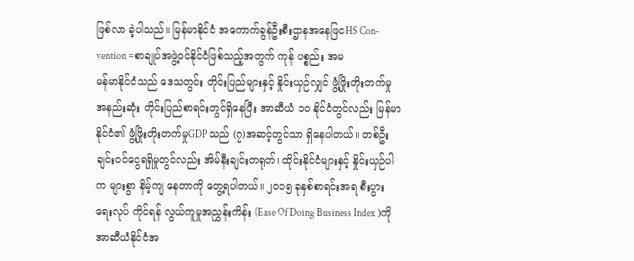ဖြစ်လာ ခဲ့ပါသည်။ မြန်မာနိုင်ငံ အကောက်ခွန်ဦးစီးဌာနအနေဖြငHS Con- vention =စာချုပ်အဖွဲ့ဝင်နိုင်ငံဖြစ်သည့်အတွက် ကုန် ပစ္စည်း အမ
မန်မာနိုင်ငံသည် ဒေသတွင်း တိုင်းပြည်များနှင့် နှိုင်းယှဉ်လျှင် ဖွံ့ဖြိုးတိုးတက်မှု အနည်းဆုံး တိုင်းပြည်စာရင်းတွင်ရှိနေပြီး အာဆီယံ ၁၀ နိုင်ငံတွင်လည်း မြန်မာနိုင်ငံ၏ ဖွံ့ဖြိုးတိုးတက်မှုGDP သည် (၇)အဆင့်တွင်သာ ရှိနေပါတယ်။ တစ်ဦးချင်းဝင်ငွေရရှိမှုတွင်လည်း အိမ်နီးချင်းတရုတ်၊ ထိုင်းနိုင်ငံများနှင့် နှိုင်းယှဉ်ပါက များစွာ နိမ့်ကျ နေတာကို တွေ့ရပါတယ်။ ၂၀၁၅ ခုနှစ်စာရင်းအရ စီးပွားရေးလုပ် ကိုင်ရန် လွယ်ကူမှုအညွှန်းကိန်း (Ease Of Doing Business Index )ကို အာဆီယံနိုင်ငံအ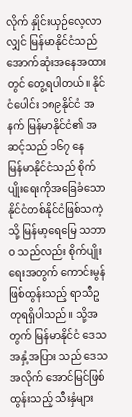လိုက် နှိုင်းယှဉ်လေ့လာလျှင် မြန်မာနိုင်ငံသည် အောက်ဆုံးအနေအထားတွင် တွေ့ရပါတယ်။ နိုင်ငံပေါင်း ၁၈၉နိုင်ငံ အနက် မြန်မာနိုင်ငံ၏ အဆင့်သည် ၁၆၇ နေ
မြန်မာနိုင်ငံသည် စိုက်ပျိုးရေးကိုအခြေခံသော နိုင်ငံတစ်နိုင်ငံဖြစ်သကဲ့သို့ မြန်မာ့ရေမြေ သဘာဝ သည်လည်း စိုက်ပျိုးရေးအတွက် ကောင်းမွန်ဖြစ်ထွန်းသည့် ရာသီဥတုရရှိပါသည်။ သို့အတွက် မြန်မာနိုင်ငံ ဒေသအနှံ့အပြား သည် ဒေသအလိုက် အောင်မြင်ဖြစ်ထွန်းသည့် သီးနှံများ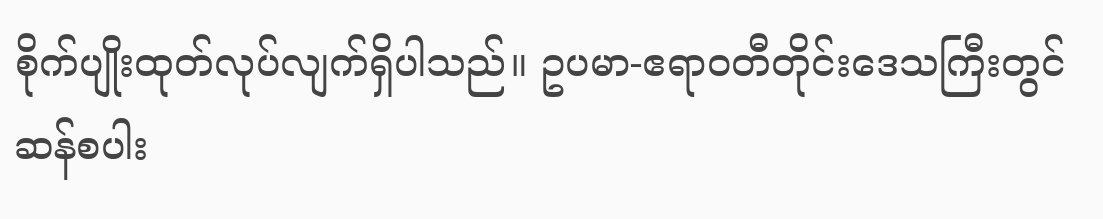စိုက်ပျိုးထုတ်လုပ်လျက်ရှိပါသည်။ ဥပမာ-ဧရာဝတီတိုင်းဒေသကြီးတွင် ဆန်စပါး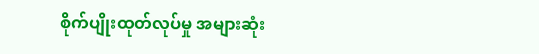စိုက်ပျိုးထုတ်လုပ်မှု အများဆုံး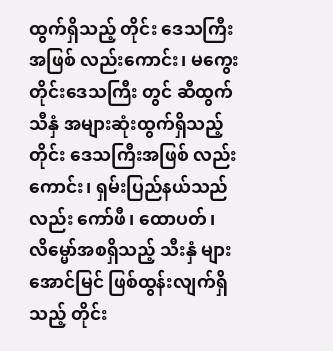ထွက်ရှိသည့် တိုင်း ဒေသကြီးအဖြစ် လည်းကောင်း၊ မကွေး တိုင်းဒေသကြီး တွင် ဆီထွက်သီနှံ အများဆုံးထွက်ရှိသည့် တိုင်း ဒေသကြီးအဖြစ် လည်းကောင်း၊ ရှမ်းပြည်နယ်သည်လည်း ကော်ဖီ၊ ထောပတ်၊ လိမ္မော်အစရှိသည့် သီးနှံ များအောင်မြင် ဖြစ်ထွန်းလျက်ရှိသည့် တိုင်း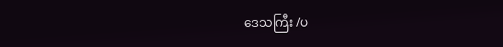ဒေသကြီး /ပ